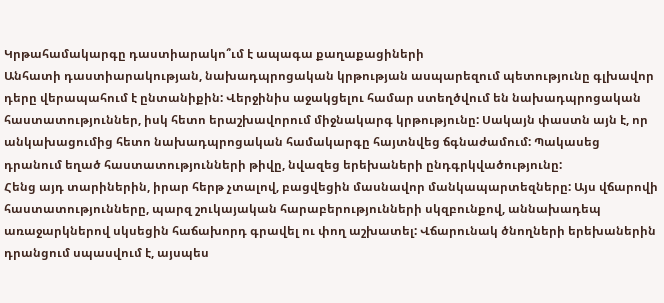Կրթահամակարգը դաստիարակո՞ւմ է ապագա քաղաքացիների
Անհատի դաստիարակության, նախադպրոցական կրթության ասպարեզում պետությունը գլխավոր դերը վերապահում է ընտանիքին: Վերջինիս աջակցելու համար ստեղծվում են նախադպրոցական հաստատություններ, իսկ հետո երաշխավորում միջնակարգ կրթությունը: Սակայն փաստն այն է, որ անկախացումից հետո նախադպրոցական համակարգը հայտնվեց ճգնաժամում: Պակասեց դրանում եղած հաստատությունների թիվը, նվազեց երեխաների ընդգրկվածությունը:
Հենց այդ տարիներին, իրար հերթ չտալով, բացվեցին մասնավոր մանկապարտեզները: Այս վճարովի հաստատությունները, պարզ շուկայական հարաբերությունների սկզբունքով, աննախադեպ առաջարկներով սկսեցին հաճախորդ գրավել ու փող աշխատել: Վճարունակ ծնողների երեխաներին դրանցում սպասվում է, այսպես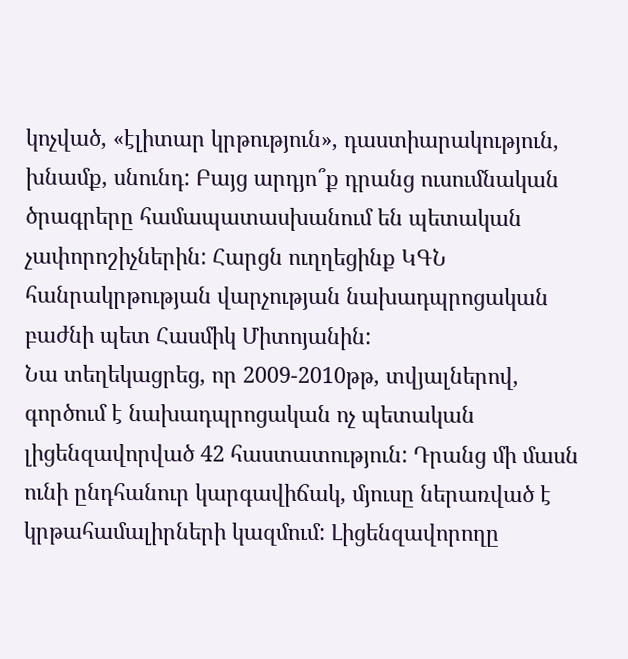կոչված, «էլիտար կրթություն», դաստիարակություն, խնամք, սնունդ: Բայց արդյո՞ք դրանց ուսումնական ծրագրերը համապատասխանում են պետական չափորոշիչներին: Հարցն ուղղեցինք ԿԳՆ հանրակրթության վարչության նախադպրոցական բաժնի պետ Հասմիկ Միտոյանին:
Նա տեղեկացրեց, որ 2009-2010թթ, տվյալներով, գործում է նախադպրոցական ոչ պետական լիցենզավորված 42 հաստատություն: Դրանց մի մասն ունի ընդհանուր կարգավիճակ, մյուսը ներառված է կրթահամալիրների կազմում: Լիցենզավորողը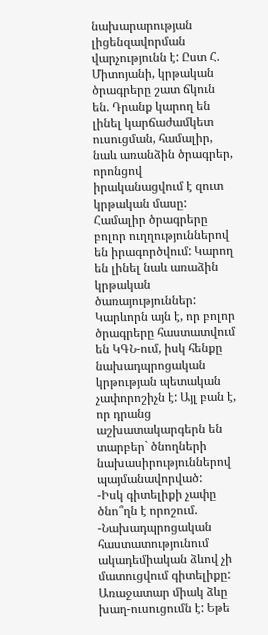նախարարության լիցենզավորման վարչությունն է: Ըստ Հ. Միտոյանի, կրթական ծրագրերը շատ ճկուն են. Դրանք կարող են լինել կարճաժամկետ ուսուցման, համալիր, նաև առանձին ծրագրեր, որոնցով իրականացվում է զուտ կրթական մասը:
Համալիր ծրագրերը բոլոր ուղղություններով են իրագործվում: Կարող են լինել նաև առաձին կրթական ծառայություններ: Կարևորն այն է, որ բոլոր ծրագրերը հաստատվում են ԿԳՆ-ում, իսկ հենքը նախադպրոցական կրթության պետական չափորոշիչն է: Այլ բան է, որ դրանց աշխատակարգերն են տարբեր` ծնողների նախասիրություններով պայմանավորված:
-Իսկ գիտելիքի չափը ծնո՞ղն է որոշում.
-Նախադպրոցական հաստատությունում ակադեմիական ձևով չի մատուցվում գիտելիքը: Առաջատար միակ ձևը խաղ-ուսուցումն է: Եթե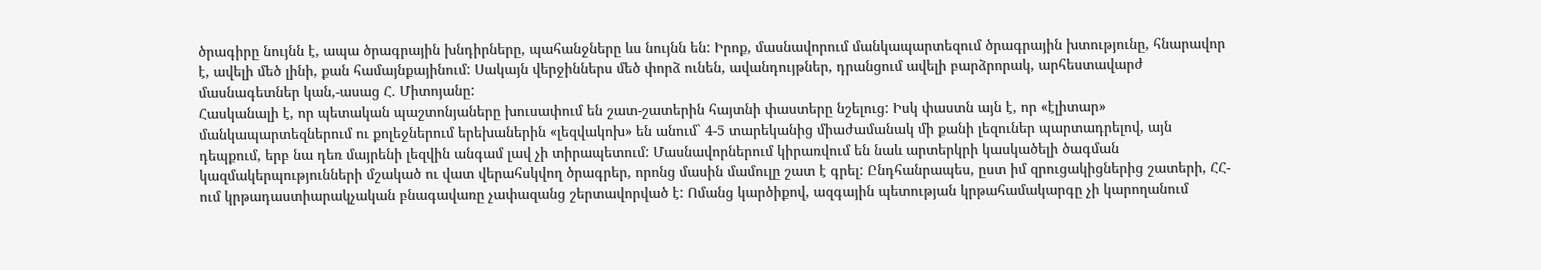ծրագիրը նույնն է, ապա ծրագրային խնդիրները, պահանջները ևս նույնն են: Իրոք, մասնավորում մանկապարտեզում ծրագրային խտությունը, հնարավոր է, ավելի մեծ լինի, քան համայնքայինում: Սակայն վերջիններս մեծ փորձ ունեն, ավանդույթներ, դրանցում ավելի բարձրորակ, արհեստավարժ մասնագետներ կան,-ասաց Հ. Միտոյանը:
Հասկանալի է, որ պետական պաշտոնյաները խուսափում են շատ-շատերին հայտնի փաստերը նշելուց: Իսկ փաստն այն է, որ «էլիտար» մանկապարտեզներում ու քոլեջներում երեխաներին «լեզվակոխ» են անում` 4-5 տարեկանից միաժամանակ մի քանի լեզուներ պարտադրելով, այն դեպքում, երբ նա դեռ մայրենի լեզվին անգամ լավ չի տիրապետում: Մասնավորներում կիրառվում են նաև արտերկրի կասկածելի ծագման կազմակերպությունների մշակած ու վատ վերահսկվող ծրագրեր, որոնց մասին մամուլը շատ է գրել: Ընդհանրապես, ըստ իմ զրուցակիցներից շատերի, ՀՀ-ում կրթադաստիարակչական բնագավառը չափազանց շերտավորված է: Ոմանց կարծիքով, ազգային պետության կրթահամակարգը չի կարողանում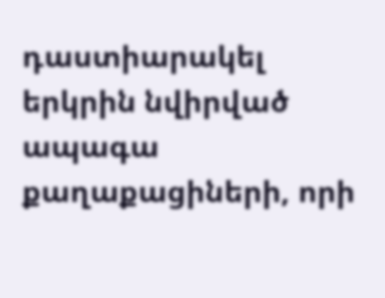դաստիարակել երկրին նվիրված ապագա քաղաքացիների, որի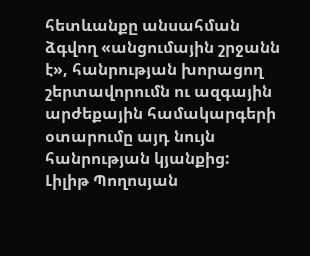հետևանքը անսահման ձգվող «անցումային շրջանն է», հանրության խորացող շերտավորումն ու ազգային արժեքային համակարգերի օտարումը այդ նույն հանրության կյանքից:
Լիլիթ Պողոսյան